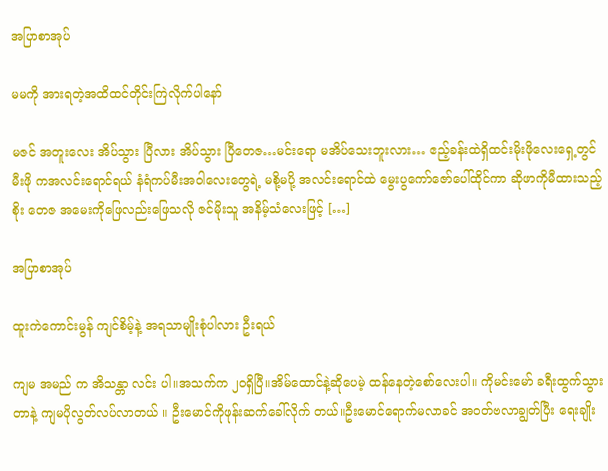အပြာစာအုပ်

မမကို အားရတဲ့အထိထင်တိုင်းကြဲလိုက်ပါနော်

မဇင် အတူးလေး အိပ်သွား ပြီလား အိပ်သွား ပြီတေဇ…မင်းရော မအိပ်သေးဘူးလား… ဧည့်ခန်းထဲရှိထင်းမိုးဖိုလေးရှေ့တွင် မီးဖို ကအလင်းရောင်ရယ် နံရံကပ်မီးအဝါလေးတွေရဲ့ မစို့မပို့ အလင်းရောင်ထဲ မွေးပွကော်ဇော်ပေါ်ထိုင်ကာ ဆိုဖာကိုမီထားသည့် စိုး တေဇ အမေးကိုဖြေလည်းဖြေသလို ဇင်မိုးသူ အနိမ့်သံလေးဖြင့် […]

အပြာစာအုပ်

ထူးကဲကောင်းမွန် ကျင်စိမ့်နဲ့ အရသာမျိုးစုံပါလား ဦးရယ်

ကျမ အမည် က အိသန္တာ လင်း ပါ။အသက်က ၂၀ရှိပြီ။အိမ်ထောင်နဲ့ဆိုပေမဲ့ ထန်နေတဲ့စော်လေးပါ။ ကိုမင်းမော် ခရီးထွက်သွားတာနဲ့ ကျမပိုလွတ်လပ်လာတယ် ။ ဦးမောင်ကိုဖုန်းဆက်ခေါ်လိုက် တယ်။ဦးမောင်ရောက်မလာခင် အဝတ်ဗလာချွတ်ပြီး ရေးချိုး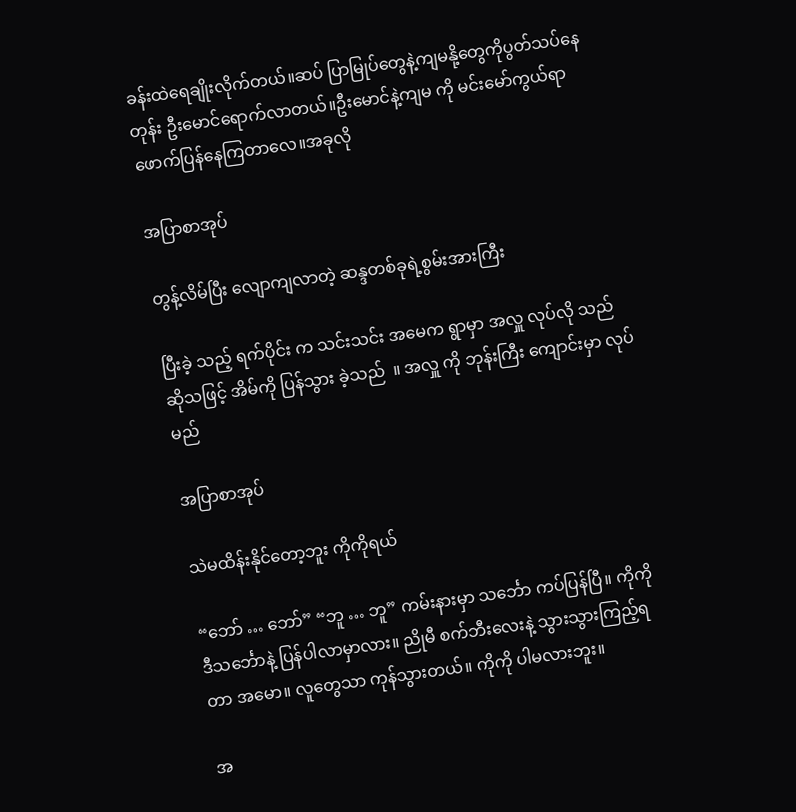ခန်းထဲရေချိုးလိုက်တယ်။ဆပ် ပြာမြုပ်တွေနဲ့ကျမနို့တွေကိုပွတ်သပ်နေတုန်း ဦးမောင်ရောက်လာတယ်။ဦးမောင်နဲ့ကျမ ကို မင်းမော်ကွယ်ရာဖောက်ပြန်နေကြတာလေ။အခုလို

အပြာစာအုပ်

တွန့်လိမ်ပြီး လျောကျလာတဲ့ ဆန္ဒတစ်ခုရဲ့စွမ်းအားကြီး

ပြီးခဲ့ သည့် ရက်ပိုင်း က သင်းသင်း အမေက ရွာမှာ အလှူ လုပ်လို သည် ဆိုသဖြင့် အိမ်ကို ပြန်သွား ခဲ့သည်  ။ အလှူ ကို ဘုန်းကြီး ကျောင်းမှာ လုပ်မည်

အပြာစာအုပ်

သဲမထိန်းနိုင်တော့ဘူး ကိုကိုရယ်

“ဘော် … ဘော်” “ဘူ … ဘူ” ကမ်းနားမှာ သင်္ဘော ကပ်ပြန်ပြီ။ ကိုကို ဒီသင်္ဘောနဲ့ ပြန်ပါလာမှာလား။ ညိုမီ စက်ဘီးလေးနဲ့ သွားသွားကြည့်ရတာ အမော။ လူတွေသာ ကုန်သွားတယ်။ ကိုကို ပါမလားဘူး။

အ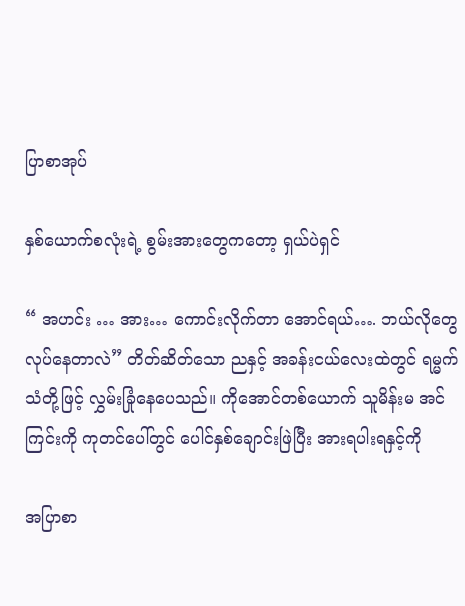ပြာစာအုပ်

နှစ်ယောက်စလုံးရဲ့ စွမ်းအားတွေကတော့ ရှယ်ပဲရှင်

“ အဟင်း … အား… ကောင်းလိုက်တာ အောင်ရယ်…. ဘယ်လိုတွေ လုပ်နေတာလဲ” တိတ်ဆိတ်သော ညနှင့် အခန်းငယ်လေးထဲတွင် ရမ္မက် သံတို့ဖြင့် လွှမ်းခြုံနေပေသည်။ ကိုအောင်တစ်ယောက် သူမိန်းမ အင်ကြင်းကို ကုတင်ပေါ်တွင် ပေါင်နှစ်ချောင်းဖြဲပြီး အားရပါးရနှင့်ကို

အပြာစာ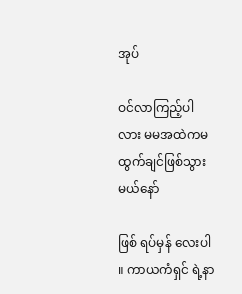အုပ်

ဝင်လာကြည့်ပါလား မမအထဲကမထွက်ချင်ဖြစ်သွားမယ်နော်

ဖြစ် ရပ်မှန် လေးပါ ။ ကာယကံရှင် ရဲ့နာ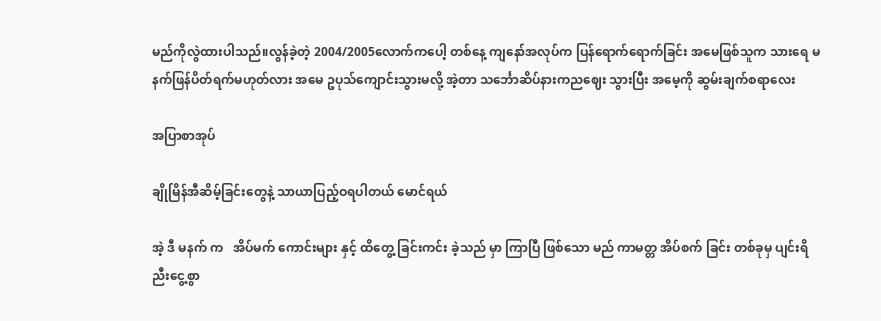မည်ကိုလွဲထားပါသည်။လွန်ခဲ့တဲ့ 2004/2005လောက်ကပေါ့ တစ်နေ့ ကျနော်အလုပ်က ပြန်ရောက်ရောက်ခြင်း အမေဖြစ်သူက သားရေ မနက်ဖြန်ပိတ်ရက်မဟုတ်လား အမေ ဥပုသ်ကျောင်းသွားမလို့ အဲ့တာ သင်္ဘောဆိပ်နားကညဈေး သွားပြီး အမေ့ကို ဆွမ်းချက်စရာလေး

အပြာစာအုပ်

ချိုမြိန်အီဆိမ့်ခြင်းတွေနဲ့ သာယာပြည့်ဝရပါတယ် မောင်ရယ်

အဲ့ ဒီ မနက် က   အိပ်မက် ကောင်းများ နှင့် ထိတွေ့ ခြင်းကင်း ခဲ့သည် မှာ ကြာပြီ ဖြစ်သော မည် ကာမတ္တ အိပ်စက် ခြင်း တစ်ခုမှ ပျင်းရိ ညီးငွေ့စွာ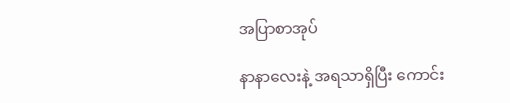အပြာစာအုပ်

နာနာလေးနဲ့ အရသာရှိပြီး ကောင်း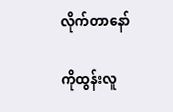လိုက်တာနော်

ကိုထွန်းလူ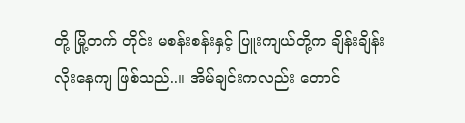တို့ မြို့တက် တိုင်း မစန်းစန်းနှင့် ပြူးကျယ်တို့က ချိန်းချိန်း လိုးနေကျ ဖြစ်သည်..။ အိမ်ချင်းကလည်း တောင်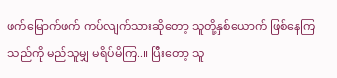ဖက်မြောက်ဖက် ကပ်လျက်သားဆိုတော့ သူတို့နှစ်ယောက် ဖြစ်နေကြသည်ကို မည်သူမျှ မရိပ်မိကြ..။ ပြီးတော့ သူ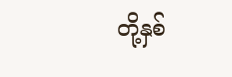တို့နှစ်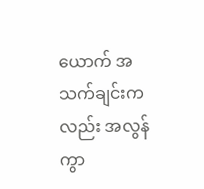ယောက် အသက်ချင်းကလည်း အလွန်ကွာ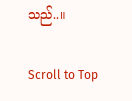သည်..။

Scroll to Top